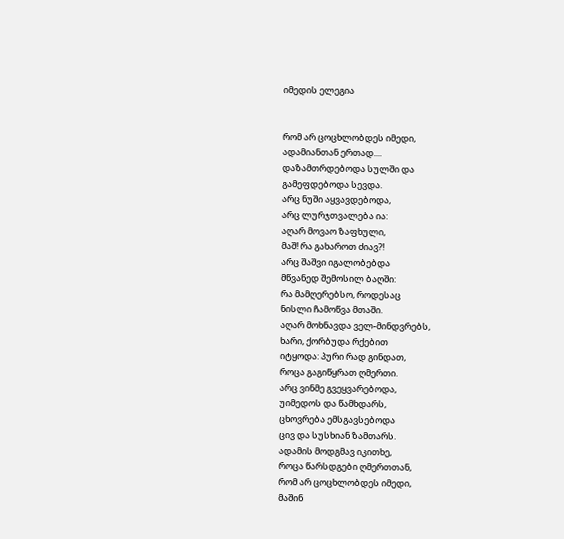იმედის ელეგია


რომ არ ცოცხლობდეს იმედი,
ადამიანთან ერთად....
დაზამთრდებოდა სულში და
გამეფდებოდა სევდა.
არც ნუში აყვავდებოდა,
არც ლურჯთვალება ია:
აღარ მოვაო ზაფხული,
მაშ! რა გახაროთ ძიავ?!
არც შაშვი იგალობებდა
მწვანედ შემოსილ ბაღში:
რა მამღერებსო, როდესაც
ნისლი ჩამოწვა მთაში.
აღარ მოხნავდა ველ-მინდვრებს,
ხარი, ქორბუდა რქებით
იტყოდა: პური რად გინდათ,
როცა გაგიწყრათ ღმერთი.
არც ვინმე გვეყვარებოდა,
უიმედოს და წამხდარს,
ცხოვრება ემსგავსებოდა
ცივ და სუსხიან ზამთარს.
ადამის მოდგმავ იკითხე,
როცა წარსდგები ღმერთთან,
რომ არ ცოცხლობდეს იმედი,
მაშინ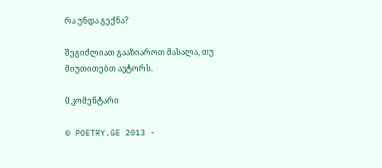რა უნდა გექნა?

შეგიძლიათ გააზიაროთ მასალა, თუ მიუთითებთ ავტორს.

0 კომენტარი

© POETRY.GE 2013 -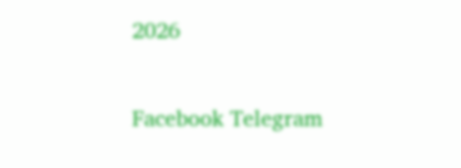2026

Facebook Telegram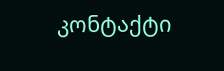კონტაქტი